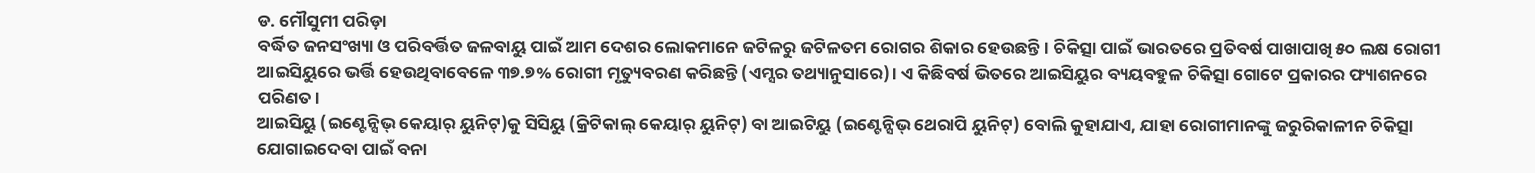ଡ. ମୌସୁମୀ ପରିଡ଼ା
ବର୍ଦ୍ଧିତ ଜନସଂଖ୍ୟା ଓ ପରିବର୍ତ୍ତିତ ଜଳବାୟୁ ପାଇଁ ଆମ ଦେଶର ଲୋକମାନେ ଜଟିଳରୁ ଜଟିଳତମ ରୋଗର ଶିକାର ହେଉଛନ୍ତି। ଚିକିତ୍ସା ପାଇଁ ଭାରତରେ ପ୍ରତିବର୍ଷ ପାଖାପାଖି ୫୦ ଲକ୍ଷ ରୋଗୀ ଆଇସିୟୁରେ ଭର୍ତ୍ତି ହେଉଥିବାବେଳେ ୩୭.୭% ରୋଗୀ ମୃତ୍ୟୁବରଣ କରିଛନ୍ତି (ଏମ୍ସର ତଥ୍ୟାନୁସାରେ)। ଏ କିଛିବର୍ଷ ଭିତରେ ଆଇସିୟୁର ବ୍ୟୟବହୁଳ ଚିକିତ୍ସା ଗୋଟେ ପ୍ରକାରର ଫ୍ୟାଶନରେ ପରିଣତ।
ଆଇସିୟୁ (ଇଣ୍ଟେନ୍ସିଭ୍ କେୟାର୍ ୟୁନିଟ୍)କୁ ସିସିୟୁ (କ୍ରିଟିକାଲ୍ କେୟାର୍ ୟୁନିଟ୍) ବା ଆଇଟିୟୁ (ଇଣ୍ଟେନ୍ସିଭ୍ ଥେରାପି ୟୁନିଟ୍) ବୋଲି କୁହାଯାଏ, ଯାହା ରୋଗୀମାନଙ୍କୁ ଜରୁରିକାଳୀନ ଚିକିତ୍ସା ଯୋଗାଇଦେବା ପାଇଁ ବନା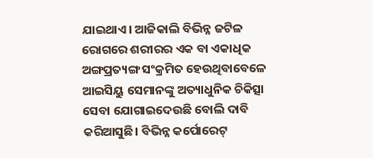ଯାଇଥାଏ। ଆଜିକାଲି ବିଭିନ୍ନ ଜଟିଳ ରୋଗରେ ଶରୀରର ଏକ ବା ଏକାଧିକ ଅଙ୍ଗପ୍ରତ୍ୟଙ୍ଗ ସଂକ୍ରମିତ ହେଉଥିବାବେଳେ ଆଇସିୟୁ ସେମାନଙ୍କୁ ଅତ୍ୟାଧୁନିକ ଚିକିତ୍ସା ସେବା ଯୋଗାଇଦେଉଛି ବୋଲି ଦାବି କରିଆସୁଛି। ବିଭିନ୍ନ କର୍ପୋରେଟ୍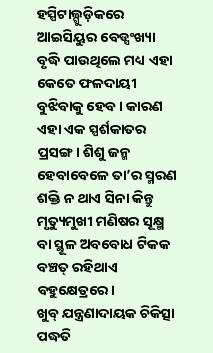ହସ୍ପିଟାଲ୍ଗୁଡ଼ିକରେ ଆଇସିୟୁର ବେଡ୍ସଂଖ୍ୟା ବୃଦ୍ଧି ପାଉଥିଲେ ମଧ୍ୟ ଏହା କେତେ ଫଳଦାୟୀ ବୁଝିବାକୁ ହେବ। କାରଣ ଏହା ଏକ ସ୍ପର୍ଶକାତର ପ୍ରସଙ୍ଗ। ଶିଶୁ ଜନ୍ମ ହେବାବେଳେ ତା’ର ସ୍ମରଣ ଶକ୍ତି ନ ଥାଏ ସିନା କିନ୍ତୁ ମୃତ୍ୟୁମୁଖୀ ମଣିଷର ସୂକ୍ଷ୍ମ ବା ସ୍ଥୂଳ ଅବବୋଧ ଟିକକ ବଞ୍ଚତ୍ ରହିଥାଏ ବହୁକ୍ଷେତ୍ରରେ।
ଖୁବ୍ ଯନ୍ତ୍ରଣାଦାୟକ ଚିକିତ୍ସା ପଦ୍ଧତି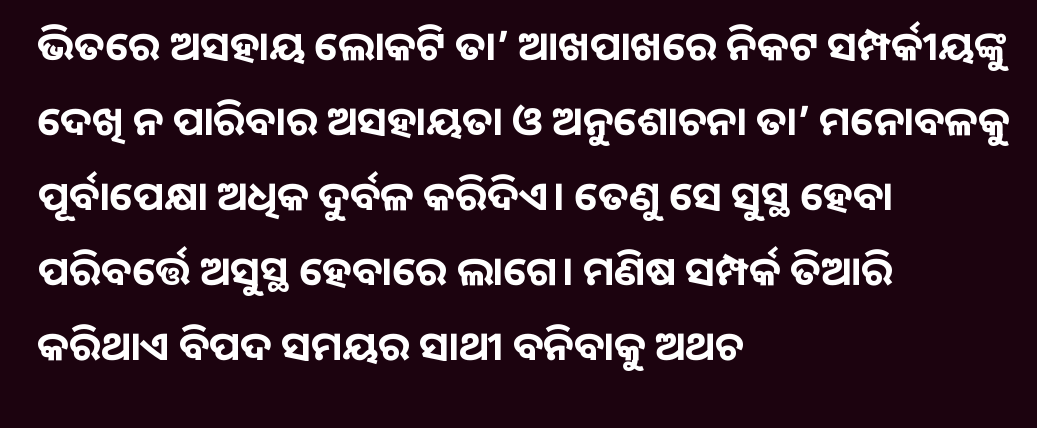ଭିତରେ ଅସହାୟ ଲୋକଟି ତା’ ଆଖପାଖରେ ନିକଟ ସମ୍ପର୍କୀୟଙ୍କୁ ଦେଖି ନ ପାରିବାର ଅସହାୟତା ଓ ଅନୁଶୋଚନା ତା’ ମନୋବଳକୁ ପୂର୍ବାପେକ୍ଷା ଅଧିକ ଦୁର୍ବଳ କରିଦିଏ। ତେଣୁ ସେ ସୁସ୍ଥ ହେବା ପରିବର୍ତ୍ତେ ଅସୁସ୍ଥ ହେବାରେ ଲାଗେ। ମଣିଷ ସମ୍ପର୍କ ତିଆରି କରିଥାଏ ବିପଦ ସମୟର ସାଥୀ ବନିବାକୁ ଅଥଚ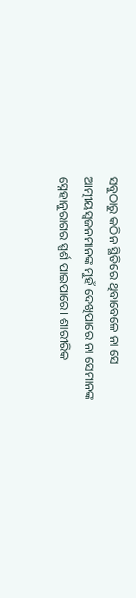ସବୁଠାରୁ କଠିନ ସ୍ଥିତିରେ ଥିବାବେଳେ ନା ସେ ଆତ୍ମୀୟସ୍ବଜନମାନଙ୍କ ମୁହଁ ଦେଖିପାରେ ନା ସେମାନଙ୍କ ସ୍ନେହାନୁରାଗର ସ୍ପର୍ଶ ପାଇପାରେ। ଶାରୀରିକ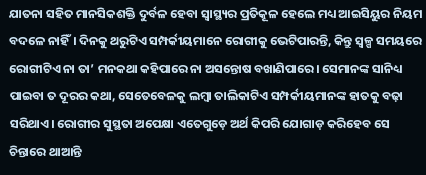ଯାତନା ସହିତ ମାନସିକଶକ୍ତି ଦୁର୍ବଳ ହେବା ସ୍ବାସ୍ଥ୍ୟର ପ୍ରତିକୂଳ ହେଲେ ମଧ୍ୟ ଆଇସିୟୁର ନିୟମ ବଦଳେ ନାହିଁ। ଦିନକୁ ଥରୁଟିଏ ସମ୍ପର୍କୀୟମାନେ ରୋଗୀକୁ ଭେଟିପାରନ୍ତି, କିନ୍ତୁ ସ୍ବଳ୍ପ ସମୟରେ ରୋଗୀଟିଏ ନା ତା’ ମନକଥା କହିପାରେ ନା ଅସନ୍ତୋଷ ବଖାଣିପାରେ। ସେମାନଙ୍କ ସାନିଧ୍ୟ ପାଇବା ତ ଦୂରର କଥା, ସେତେବେଳକୁ ଲମ୍ବା ତାଲିକାଟିଏ ସମ୍ପର୍କୀୟମାନଙ୍କ ହାତକୁ ବଢ଼ା ସରିଥାଏ। ରୋଗୀର ସୁସ୍ଥତା ଅପେକ୍ଷା ଏତେଗୁଡ଼େ ଅର୍ଥ କିପରି ଯୋଗାଡ଼ କରିହେବ ସେ ଚିନ୍ତାରେ ଥାଆନ୍ତି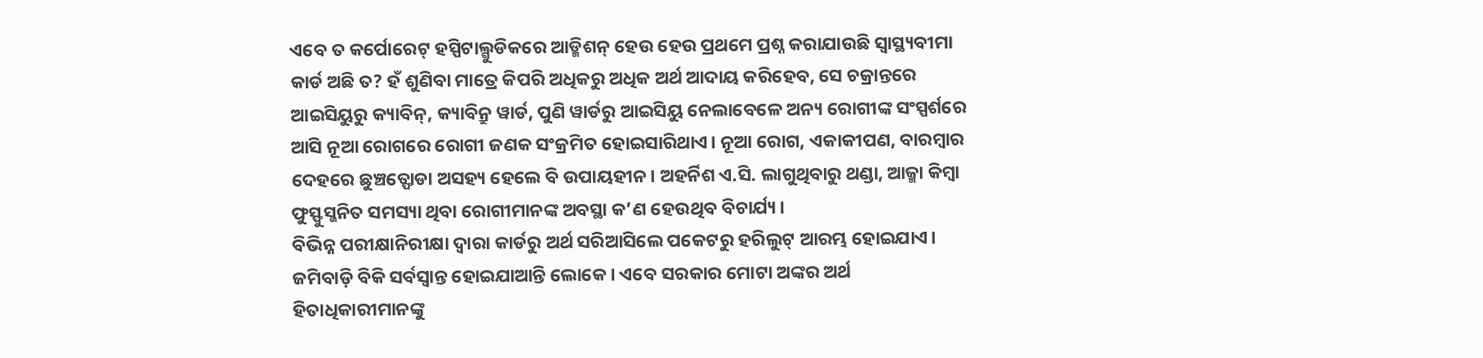ଏବେ ତ କର୍ପୋରେଟ୍ ହସ୍ପିଟାଲ୍ଗୁଡିକରେ ଆଡ୍ମିଶନ୍ ହେଉ ହେଉ ପ୍ରଥମେ ପ୍ରଶ୍ନ କରାଯାଉଛି ସ୍ବାସ୍ଥ୍ୟବୀମା କାର୍ଡ ଅଛି ତ? ହଁ ଶୁଣିବା ମାତ୍ରେ କିପରି ଅଧିକରୁ ଅଧିକ ଅର୍ଥ ଆଦାୟ କରିହେବ, ସେ ଚକ୍ରାନ୍ତରେ ଆଇସିୟୁରୁ କ୍ୟାବିନ୍, କ୍ୟାବିନ୍ରୁ ୱାର୍ଡ, ପୁଣି ୱାର୍ଡରୁ ଆଇସିୟୁ ନେଲାବେଳେ ଅନ୍ୟ ରୋଗୀଙ୍କ ସଂସ୍ପର୍ଶରେ ଆସି ନୂଆ ରୋଗରେ ରୋଗୀ ଜଣକ ସଂକ୍ରମିତ ହୋଇସାରିଥାଏ। ନୂଆ ରୋଗ, ଏକାକୀପଣ, ବାରମ୍ବାର ଦେହରେ ଛୁଞ୍ଚତ୍ଫୋଡା ଅସହ୍ୟ ହେଲେ ବି ଉପାୟହୀନ। ଅହର୍ନିଶ ଏ.ସି. ଲାଗୁଥିବାରୁ ଥଣ୍ଡା, ଆଜ୍ମା କିମ୍ବା ଫୁସ୍ଫୁସ୍ଜନିତ ସମସ୍ୟା ଥିବା ରୋଗୀମାନଙ୍କ ଅବସ୍ଥା କ’ଣ ହେଉଥିବ ବିଚାର୍ଯ୍ୟ।
ବିଭିନ୍ନ ପରୀକ୍ଷାନିରୀକ୍ଷା ଦ୍ୱାରା କାର୍ଡରୁ ଅର୍ଥ ସରିଆସିଲେ ପକେଟରୁ ହରିଲୁଟ୍ ଆରମ୍ଭ ହୋଇଯାଏ। ଜମିବାଡ଼ି ବିକି ସର୍ବସ୍ବାନ୍ତ ହୋଇଯାଆନ୍ତି ଲୋକେ। ଏବେ ସରକାର ମୋଟା ଅଙ୍କର ଅର୍ଥ ହିତାଧିକାରୀମାନଙ୍କୁ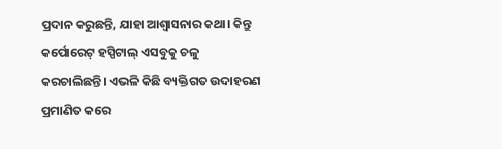ପ୍ରଦାନ କରୁଛନ୍ତି, ଯାହା ଆଶ୍ୱାସନାର କଥା। କିନ୍ତୁ କର୍ପୋରେଟ୍ ହସ୍ପିଟାଲ୍ ଏସବୁକୁ ଚଳୁ କରଚାଲିଛନ୍ତି। ଏଭଳି କିଛି ବ୍ୟକ୍ତିଗତ ଉଦାହରଣ ପ୍ରମାଣିତ କରେ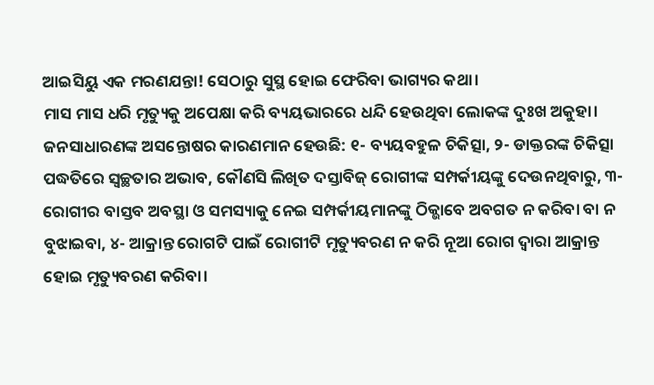ଆଇସିୟୁ ଏକ ମରଣଯନ୍ତା! ସେଠାରୁ ସୁସ୍ଥ ହୋଇ ଫେରିବା ଭାଗ୍ୟର କଥା।
ମାସ ମାସ ଧରି ମୃତ୍ୟୁକୁ ଅପେକ୍ଷା କରି ବ୍ୟୟଭାରରେ ଧନ୍ଦି ହେଉଥିବା ଲୋକଙ୍କ ଦୁଃଖ ଅକୁହା। ଜନସାଧାରଣଙ୍କ ଅସନ୍ତୋଷର କାରଣମାନ ହେଉଛି: ୧- ବ୍ୟୟବହୁଳ ଚିକିତ୍ସା, ୨- ଡାକ୍ତରଙ୍କ ଚିକିତ୍ସା ପଦ୍ଧତିରେ ସ୍ବଚ୍ଛତାର ଅଭାବ, କୌଣସି ଲିଖିତ ଦସ୍ତାବିଜ୍ ରୋଗୀଙ୍କ ସମ୍ପର୍କୀୟଙ୍କୁ ଦେଉନଥିବାରୁ, ୩- ରୋଗୀର ବାସ୍ତବ ଅବସ୍ଥା ଓ ସମସ୍ୟାକୁ ନେଇ ସମ୍ପର୍କୀୟମାନଙ୍କୁ ଠିକ୍ଭାବେ ଅବଗତ ନ କରିବା ବା ନ ବୁଝାଇବା, ୪- ଆକ୍ରାନ୍ତ ରୋଗଟି ପାଇଁ ରୋଗୀଟି ମୃତ୍ୟୁବରଣ ନ କରି ନୂଆ ରୋଗ ଦ୍ୱାରା ଆକ୍ରାନ୍ତ ହୋଇ ମୃତ୍ୟୁବରଣ କରିବା।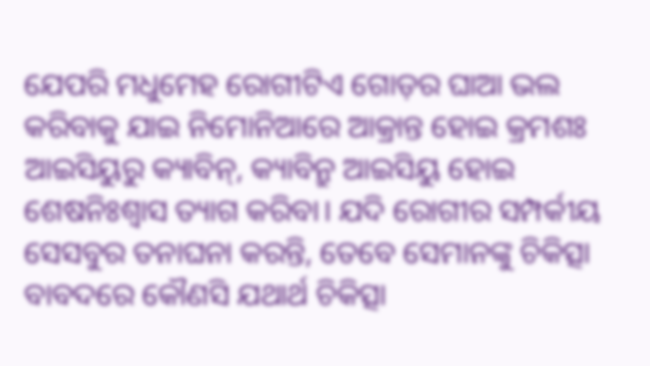ଯେପରି ମଧୁମେହ ରୋଗୀଟିଏ ଗୋଡ଼ର ଘାଆ ଭଲ କରିବାକୁ ଯାଇ ନିମୋନିଆରେ ଆକ୍ରାନ୍ତ ହୋଇ କ୍ରମଶଃ ଆଇସିୟୁରୁ କ୍ୟାବିନ୍, କ୍ୟାବିନ୍ରୁ ଆଇସିୟୁ ହୋଇ ଶେଷନିଃଶ୍ୱାସ ତ୍ୟାଗ କରିବା। ଯଦି ରୋଗୀର ସମ୍ପର୍କୀୟ ସେସବୁର ତନାଘନା କରନ୍ତି, ତେବେ ସେମାନଙ୍କୁ ଚିକିତ୍ସା ବାବଦରେ କୌଣସି ଯଥାର୍ଥ ଚିକିତ୍ସା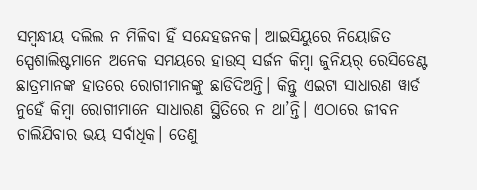ସମ୍ବନ୍ଧୀୟ ଦଲିଲ ନ ମିଳିବା ହିଁ ସନ୍ଦେହଜନକ। ଆଇସିୟୁରେ ନିୟୋଜିତ ସ୍ପେଶାଲିଷ୍ଟମାନେ ଅନେକ ସମୟରେ ହାଉସ୍ ସର୍ଜନ କିମ୍ବା ଜୁନିୟର୍ ରେସିଡେଣ୍ଟ ଛାତ୍ରମାନଙ୍କ ହାତରେ ରୋଗୀମାନଙ୍କୁ ଛାଡିଦିଅନ୍ତି। କିନ୍ତୁ ଏଇଟା ସାଧାରଣ ୱାର୍ଡ ନୁହେଁ କିମ୍ବା ରୋଗୀମାନେ ସାଧାରଣ ସ୍ଥିତିରେ ନ ଥା’ନ୍ତି। ଏଠାରେ ଜୀବନ ଚାଲିଯିବାର ଭୟ ସର୍ବାଧିକ। ତେଣୁ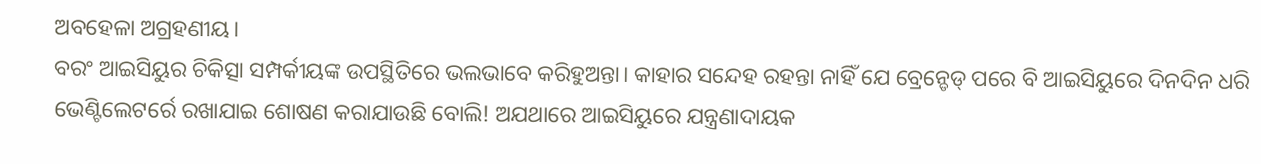ଅବହେଳା ଅଗ୍ରହଣୀୟ।
ବରଂ ଆଇସିୟୁର ଚିକିତ୍ସା ସମ୍ପର୍କୀୟଙ୍କ ଉପସ୍ଥିତିରେ ଭଲଭାବେ କରିହୁଅନ୍ତା। କାହାର ସନ୍ଦେହ ରହନ୍ତା ନାହିଁ ଯେ ବ୍ରେନ୍ଡେଡ୍ ପରେ ବି ଆଇସିୟୁରେ ଦିନଦିନ ଧରି ଭେଣ୍ଟିଲେଟର୍ରେ ରଖାଯାଇ ଶୋଷଣ କରାଯାଉଛି ବୋଲି! ଅଯଥାରେ ଆଇସିୟୁରେ ଯନ୍ତ୍ରଣାଦାୟକ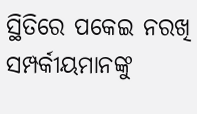ସ୍ଥିତିରେ ପକେଇ ନରଖି ସମ୍ପର୍କୀୟମାନଙ୍କୁ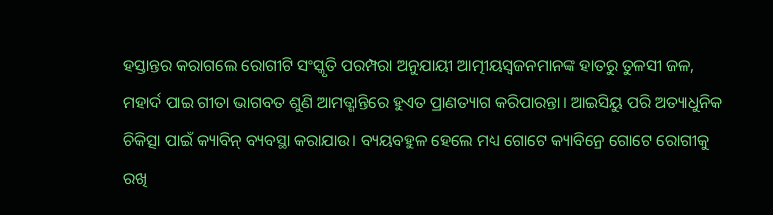ହସ୍ତାନ୍ତର କରାଗଲେ ରୋଗୀଟି ସଂସ୍କୃତି ପରମ୍ପରା ଅନୁଯାୟୀ ଆତ୍ମୀୟସ୍ବଜନମାନଙ୍କ ହାତରୁ ତୁଳସୀ ଜଳ, ମହାର୍ଦ ପାଇ ଗୀତା ଭାଗବତ ଶୁଣି ଆମତ୍ଶାନ୍ତିରେ ହୁଏତ ପ୍ରାଣତ୍ୟାଗ କରିପାରନ୍ତା। ଆଇସିୟୁ ପରି ଅତ୍ୟାଧୁନିକ ଚିକିତ୍ସା ପାଇଁ କ୍ୟାବିନ୍ ବ୍ୟବସ୍ଥା କରାଯାଉ। ବ୍ୟୟବହୁଳ ହେଲେ ମଧ୍ୟ ଗୋଟେ କ୍ୟାବିନ୍ରେ ଗୋଟେ ରୋଗୀକୁ ରଖି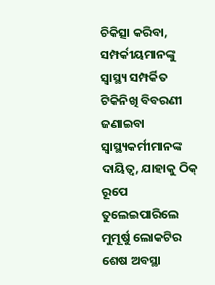ଚିକିତ୍ସା କରିବା, ସମ୍ପର୍କୀୟମାନଙ୍କୁ ସ୍ବାସ୍ଥ୍ୟ ସମ୍ପର୍କିତ ଟିକିନିଖି ବିବରଣୀ ଜଣାଇବା ସ୍ବାସ୍ଥ୍ୟକର୍ମୀମାନଙ୍କ ଦାୟିତ୍ୱ, ଯାହାକୁ ଠିକ୍ ରୂପେ ତୁଲେଇପାରିଲେ ମୁମୂର୍ଷୁ ଲୋକଟିର ଶେଷ ଅବସ୍ଥା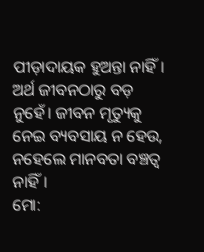ପୀଡ଼ାଦାୟକ ହୁଅନ୍ତା ନାହିଁ। ଅର୍ଥ ଜୀବନଠାରୁ ବଡ଼ ନୁହେଁ। ଜୀବନ ମୃତ୍ୟୁକୁ ନେଇ ବ୍ୟବସାୟ ନ ହେଉ, ନହେଲେ ମାନବତା ବଞ୍ଚତ୍ବ ନାହିଁ।
ମୋ: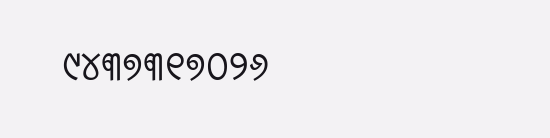୯୪୩୭୩୧୭୦୨୬